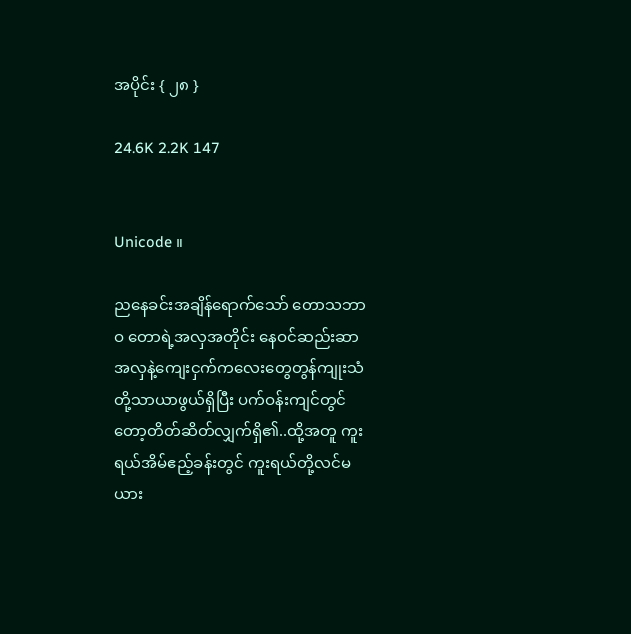အပိုင်း { ၂၈ }

24.6K 2.2K 147


Unicode ။

ညနေခင်းအချိန်ရောက်သော် တောသဘာဝ တောရဲ့အလှအတိုင်း နေဝင်ဆည်းဆာအလှနဲ့ကျေးငှက်ကလေးတွေတွန်ကျုးသံတို့သာယာဖွယ်ရှိပြီး ပက်ဝန်းကျင်တွင်တော့တိတ်ဆိတ်လျှက်ရှိ၏..ထို့အတူ ကူးရယ်အိမ်ဧည့်ခန်းတွင် ကူးရယ်တို့လင်မယား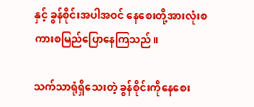နှင့် ခွန်စိုင်းအပါအဝင် နေစေးတို့အားလုံးစကားစမြည်ပြောနေကြသည်။

သက်သာရုံရှိသေးတဲ့ ခွန်စိုင်းကိုနေစေး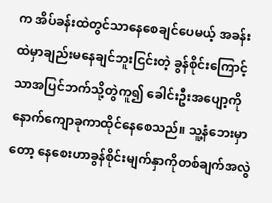က အိပ်ခန်းထဲတွင်သာနေစေချင်ပေမယ့် အခန်းထဲမှာချည်းမနေချင်ဘူးငြင်းတဲ့ ခွန်စိုင်းကြောင့်သာအပြင်ဘက်သို့တွဲကူ၍ ခေါင်းဦးအပျော့ကိုနောက်ကျောခုကာထိုင်နေစေသည်။ သူ့နံဘေးမှာတော့ နေစေးဟာခွန်စိုင်းမျက်နှာကိုတစ်ချက်အလွဲ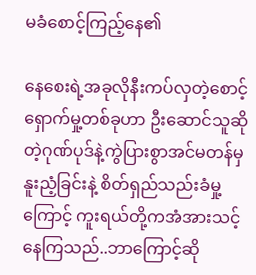မခံစောင့်ကြည့်နေ၏

နေစေးရဲ့အခုလိုနီးကပ်လှတဲ့စောင့်ရှောက်မှု့တစ်ခုဟာ ဦးဆောင်သူဆိုတဲ့ဂုဏ်ပုဒ်နဲ့ကွဲပြားစွာအင်မတန်မှနူးညံ့ခြင်းနဲ့ စိတ်ရှည်သည်းခံမှု့ကြောင့် ကူးရယ်တို့ကအံအားသင့်နေကြသည်..ဘာကြောင့်ဆို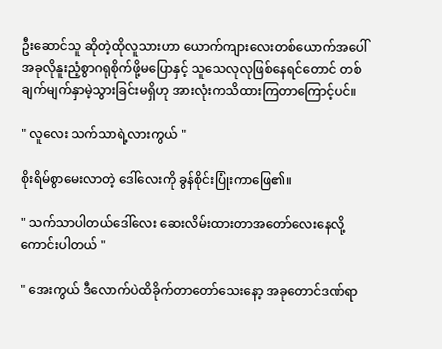ဦးဆောင်သူ ဆိုတဲ့ထိုလူသားဟာ ယောက်ကျားလေးတစ်ယောက်အပေါ်အခုလိုနူးညံ့စွာဂရုစိုက်ဖို့မပြောနှင့် သူသေလုလုဖြစ်နေရင်တောင် တစ်ချက်မျက်နှာမဲ့သွားခြင်းမရှိဟု အားလုံးကသိထားကြတာကြောင့်ပင်။

" လူလေး သက်သာရဲ့လားကွယ် "

စိုးရိမ်စွာမေးလာတဲ့ ဒေါ်လေးကို ခွန်စိုင်းပြုံးကာဖြေ၏။

" သက်သာပါတယ်ဒေါ်လေး ဆေးလိမ်းထားတာအတော်လေးနေလို့ကောင်းပါတယ် "

" အေးကွယ် ဒီလောက်ပဲထိခိုက်တာတော်သေးနော့ အခုတောင်ဒဏ်ရာ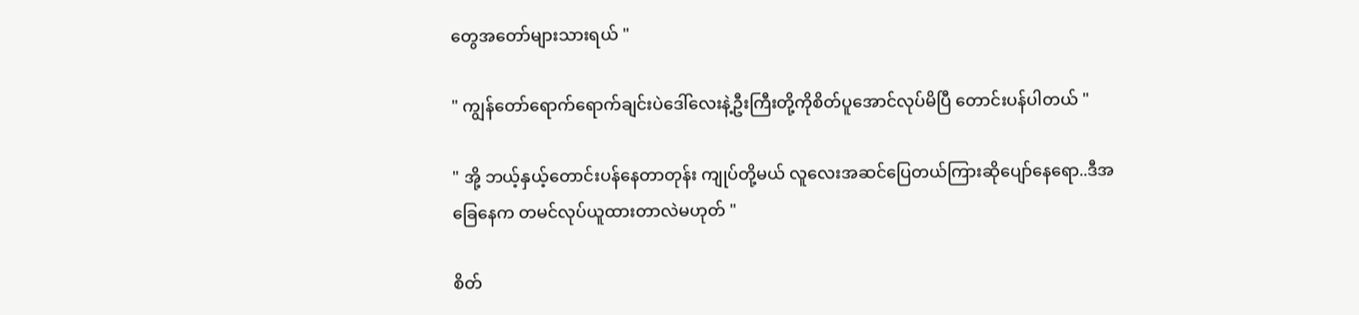တွေအတော်များသားရယ် "

" ကျွန်တော်ရောက်ရောက်ချင်းပဲဒေါ်လေးနဲ့ဦးကြီးတို့ကိုစိတ်ပူအောင်လုပ်မိပြီ တောင်းပန်ပါတယ် "

" အို့ ဘယ့်နှယ့်တောင်းပန်နေတာတုန်း ကျုပ်တို့မယ် လူလေးအဆင်ပြေတယ်ကြားဆိုပျော်နေရော..ဒီအခြေနေက တမင်လုပ်ယူထားတာလဲမဟုတ် "

စိတ်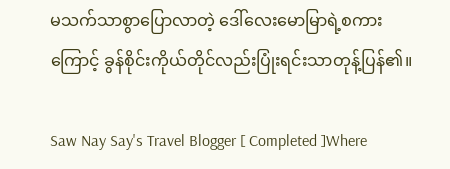မသက်သာစွာပြောလာတဲ့ ဒေါ်လေးမောမြာရဲ့စကားကြောင့် ခွန်စိုင်းကိုယ်တိုင်လည်းပြုံးရင်းသာတုန့်ပြန်၏။

Saw Nay Say's Travel Blogger [ Completed ]Where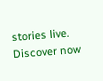stories live. Discover now